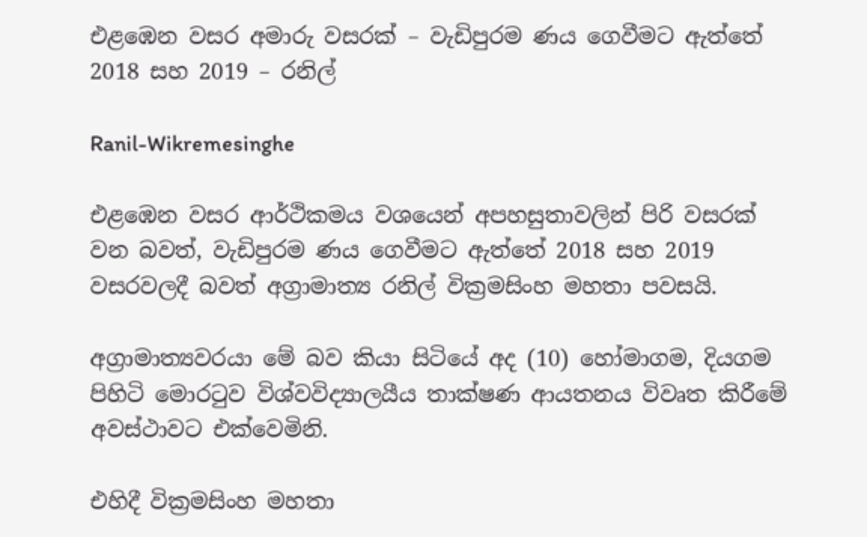එළඹෙන වසර අමාරු වසරක් – වැඩිපුරම ණය ගෙවීමට ඇත්තේ 2018 සහ 2019 – රනිල්

Ranil-Wikremesinghe

එළඹෙන වසර ආර්ථිකමය වශයෙන් අපහසුතාවලින් පිරි වසරක් වන බවත්, වැඩිපුරම ණය ගෙවීමට ඇත්තේ 2018 සහ 2019 වසරවලදී බවත් අග්‍රාමාත්‍ය රනිල් වික්‍රමසිංහ මහතා පවසයි.

අග්‍රාමාත්‍යවරයා මේ බව කියා සිටියේ අද (10) හෝමාගම, දියගම පිහිටි මොරටුව විශ්වවිද්‍යාලයීය තාක්ෂණ ආයතනය විවෘත කිරීමේ අවස්ථාවට එක්වෙමිනි.

එහිදී වික්‍රමසිංහ මහතා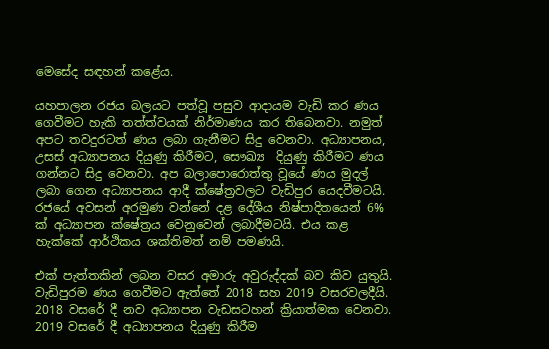මෙසේද සඳහන් කළේය.

යහපාලන රජය බලයට පත්වූ පසුව ආදායම වැඩි කර ණය ගෙවීමට හැකි තත්ත්වයක් නිර්මාණය කර තිබෙනවා. නමුත් අපට තවදුරටත් ණය ලබා ගැනීමට සිදු වෙනවා. අධ්‍යාපනය, උසස් අධ්‍යාපනය දියුණු කිරීමට, සෞඛ්‍ය  දියුණු කිරීමට ණය ගන්නට සිදු වෙනවා. අප බලාපොරොත්තු වූයේ ණය මුදල් ලබා ගෙන අධ්‍යාපනය ආදී ක්ෂේත්‍රවලට වැඩිපුර යෙදවීමටයි. රජයේ අවසන් අරමුණ වන්නේ දළ දේශීය නිෂ්පාදිතයෙන් 6% ක් අධ්‍යාපන ක්ෂේත්‍රය වෙනුවෙන් ලබාදීමටයි. එය කළ හැක්කේ ආර්ථිකය ශක්තිමත් නම් පමණයි.

එක් පැත්තකින් ලබන වසර අමාරු අවුරුද්දක් බව කිව යුතුයි. වැඩිපුරම ණය ගෙවීමට ඇත්තේ 2018 සහ 2019 වසරවලදීයි. 2018 වසරේ දී නව අධ්‍යාපන වැඩසටහන් ක්‍රියාත්මක වෙනවා. 2019 වසරේ දී අධ්‍යාපනය දියුණු කිරීම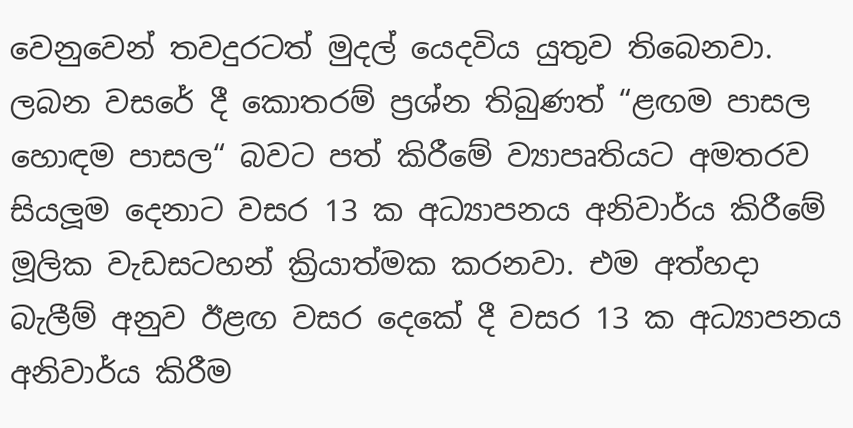වෙනුවෙන් තවදුරටත් මුදල් යෙදවිය යුතුව තිබෙනවා. ලබන වසරේ දී කොතරම් ප්‍රශ්න තිබුණත් “ළඟම පාසල හොඳම පාසල“ බවට පත් කිරීමේ ව්‍යාපෘතියට අමතරව සියලූම දෙනාට වසර 13 ක අධ්‍යාපනය අනිවාර්ය කිරීමේ මූලික වැඩසටහන් ක්‍රියාත්මක කරනවා. එම අත්හදා බැලීම් අනුව ඊළඟ වසර දෙකේ දී වසර 13 ක අධ්‍යාපනය අනිවාර්ය කිරීම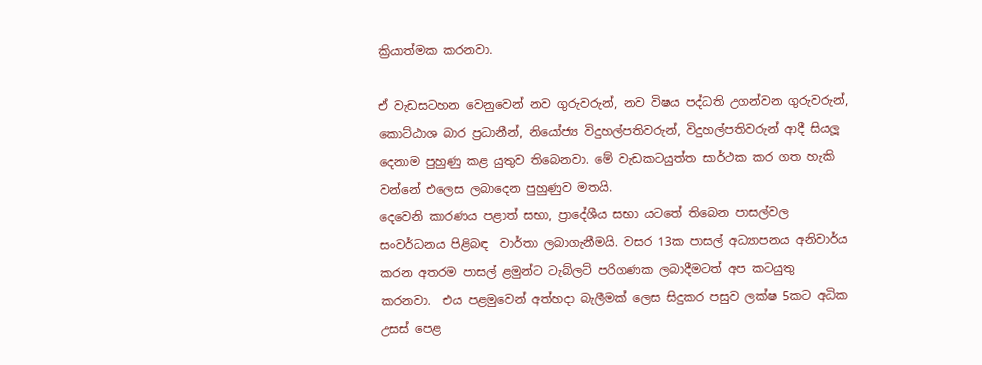ක්‍රියාත්මක කරනවා.

ඒ වැඩසටහන වෙනුවෙන් නව ගුරුවරුන්, නව විෂය පද්ධති උගන්වන ගුරුවරුන්, කොට්ඨාශ බාර ප්‍රධානීන්, නියෝජ්‍ය විදුහල්පතිවරුන්, විදුහල්පතිවරුන් ආදී සියලූ දෙනාම පුහුණු කළ යුතුව තිබෙනවා. මේ වැඩකටයුත්ත සාර්ථක කර ගත හැකි වන්නේ එලෙස ලබාදෙන පුහුණුව මතයි.
දෙවෙනි කාරණය පළාත් සභා, ප්‍රාදේශීය සභා යටතේ තිබෙන පාසල්වල සංවර්ධනය පිළිබඳ  වාර්තා ලබාගැනීමයි. වසර 13ක පාසල් අධ්‍යාපනය අනිවාර්ය කරන අතරම පාසල් ළමුන්ට ටැබ්ලට් පරිගණක ලබාදීමටත් අප කටයුතු කරනවා.  එය පළමුවෙන් අත්හදා බැලීමක් ලෙස සිදුකර පසුව ලක්ෂ 5කට අධික උසස් පෙළ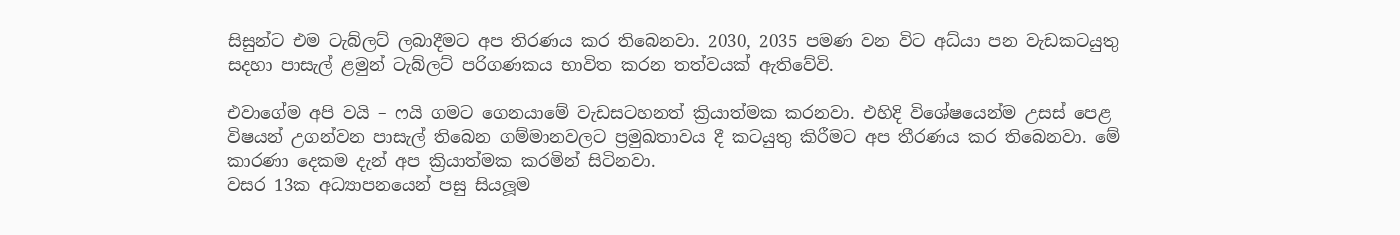සිසුන්ට එම ටැබ්ලට් ලබාදීමට අප තිරණය කර තිබෙනවා. 2030, 2035 පමණ වන විට අධ්යා පන වැඩකටයුතු සදහා පාසැල් ළමුන් ටැබ්ලට් පරිගණකය භාවිත කරන තත්වයක් ඇතිවේවි.

එවාගේම අපි වයි – ෆයි ගමට ගෙනයාමේ වැඩසටහනත් ක්‍රියාත්මක කරනවා. එහිදි විශේෂයෙන්ම උසස් පෙළ විෂයන් උගන්වන පාසැල් තිබෙන ගම්මානවලට ප්‍රමුඛතාවය දී කටයුතු කිරීමට අප තීරණය කර තිබෙනවා. මේ කාරණා දෙකම දැන් අප ක්‍රියාත්මක කරමින් සිටිනවා.
වසර 13ක අධ්‍යාපනයෙන් පසු සියලූම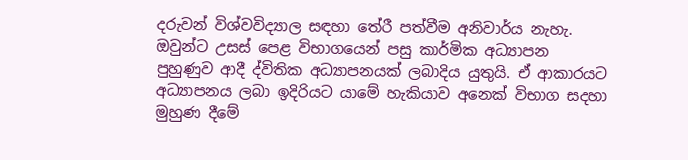දරුවන් විශ්වවිද්‍යාල සඳහා තේරී පත්වීම අනිවාර්ය නැහැ.
ඔවුන්ට උසස් පෙළ විභාගයෙන් පසු කාර්මික අධ්‍යාපන පුහුණුව ආදී ද්විතික අධ්‍යාපනයක් ලබාදිය යුතුයි. ඒ ආකාරයට අධ්‍යාපනය ලබා ඉදිරියට යාමේ හැකියාව අනෙක් විභාග සදහා මුහුණ දීමේ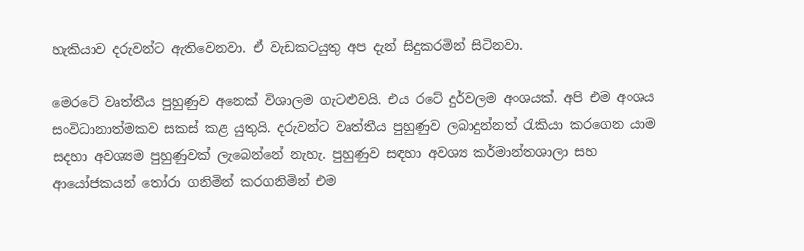හැකියාව දරුවන්ට ඇතිවෙනවා. ඒ වැඩකටයුතු අප දැන් සිදුකරමින් සිටිනවා.

මෙරටේ වෘත්තීය පුහුණුව අනෙක් විශාලම ගැටළුවයි. එය රටේ දුර්වලම අංශයක්. අපි එම අංශය සංවිධානාත්මකව සකස් කළ යුතුයි. දරුවන්ට වෘත්තීය පුහුණුව ලබාදුන්නත් රැකියා කරගෙන යාම සදහා අවශ්‍යම පුහුණුවක් ලැබෙන්නේ නැහැ. පුහුණුව සඳහා අවශ්‍ය කර්මාන්තශාලා සහ ආයෝජකයන් තෝරා ගනිමින් කරගනිමින් එම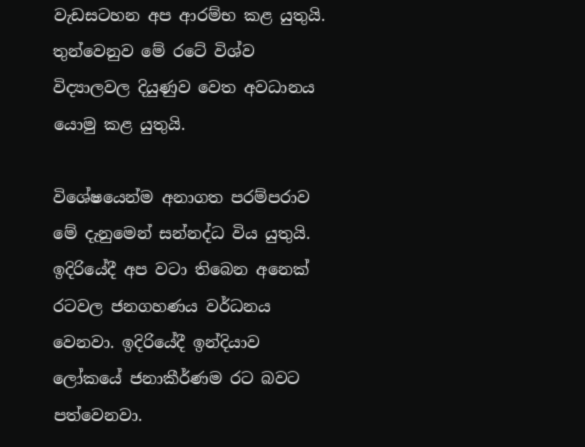වැඩසටහන අප ආරම්භ කළ යුතුයි.
තුන්වෙනුව මේ රටේ විශ්ව විද්‍යාලවල දියුණුව වෙත අවධානය යොමු කළ යුතුයි.

විශේෂයෙන්ම අනාගත පරම්පරාව මේ දැනුමෙන් සන්නද්ධ විය යුතුයි. ඉදිරියේදී අප වටා තිබෙන අනෙක් රටවල ජනගහණය වර්ධනය වෙනවා. ඉදිරියේදී ඉන්දියාව ලෝකයේ ජනාකීර්ණම රට බවට පත්වෙනවා.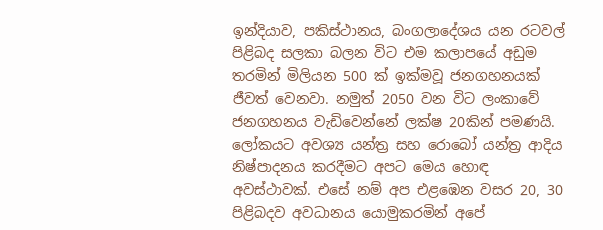ඉන්දියාව, පකිස්ථානය, බංගලාදේශය යන රටවල් පිළිබද සලකා බලන විට එම කලාපයේ අඩුම තරමින් මිලියන 500 ක් ඉක්මවූ ජනගහනයක් ජීවත් වෙනවා. නමුත් 2050 වන විට ලංකාවේ ජනගහනය වැඩිවෙන්නේ ලක්ෂ 20කින් පමණයි. ලෝකයට අවශ්‍ය යන්ත්‍ර සහ රොබෝ යන්ත්‍ර ආදිය නිෂ්පාදනය කරදීමට අපට මෙය හොඳ අවස්ථාවක්. එසේ නම් අප එළඹෙන වසර 20, 30 පිළිබදව අවධානය යොමුකරමින් අපේ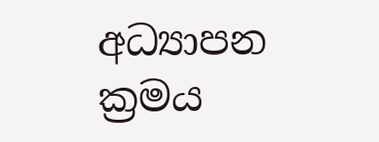අධ්‍යාපන ක්‍රමය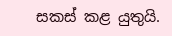සකස් කළ යුතුයි.